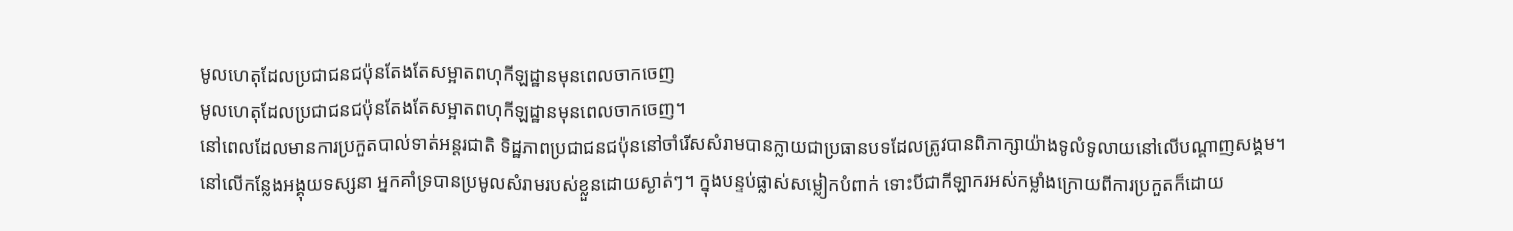មូលហេតុដែលប្រជាជនជប៉ុនតែងតែសម្អាតពហុកីឡដ្ឋានមុនពេលចាកចេញ
មូលហេតុដែលប្រជាជនជប៉ុនតែងតែសម្អាតពហុកីឡដ្ឋានមុនពេលចាកចេញ។
នៅពេលដែលមានការប្រកួតបាល់ទាត់អន្តរជាតិ ទិដ្ឋភាពប្រជាជនជប៉ុននៅចាំរើសសំរាមបានក្លាយជាប្រធានបទដែលត្រូវបានពិភាក្សាយ៉ាងទូលំទូលាយនៅលើបណ្តាញសង្គម។
នៅលើកន្លែងអង្គុយទស្សនា អ្នកគាំទ្របានប្រមូលសំរាមរបស់ខ្លួនដោយស្ងាត់ៗ។ ក្នុងបន្ទប់ផ្លាស់សម្លៀកបំពាក់ ទោះបីជាកីឡាករអស់កម្លាំងក្រោយពីការប្រកួតក៏ដោយ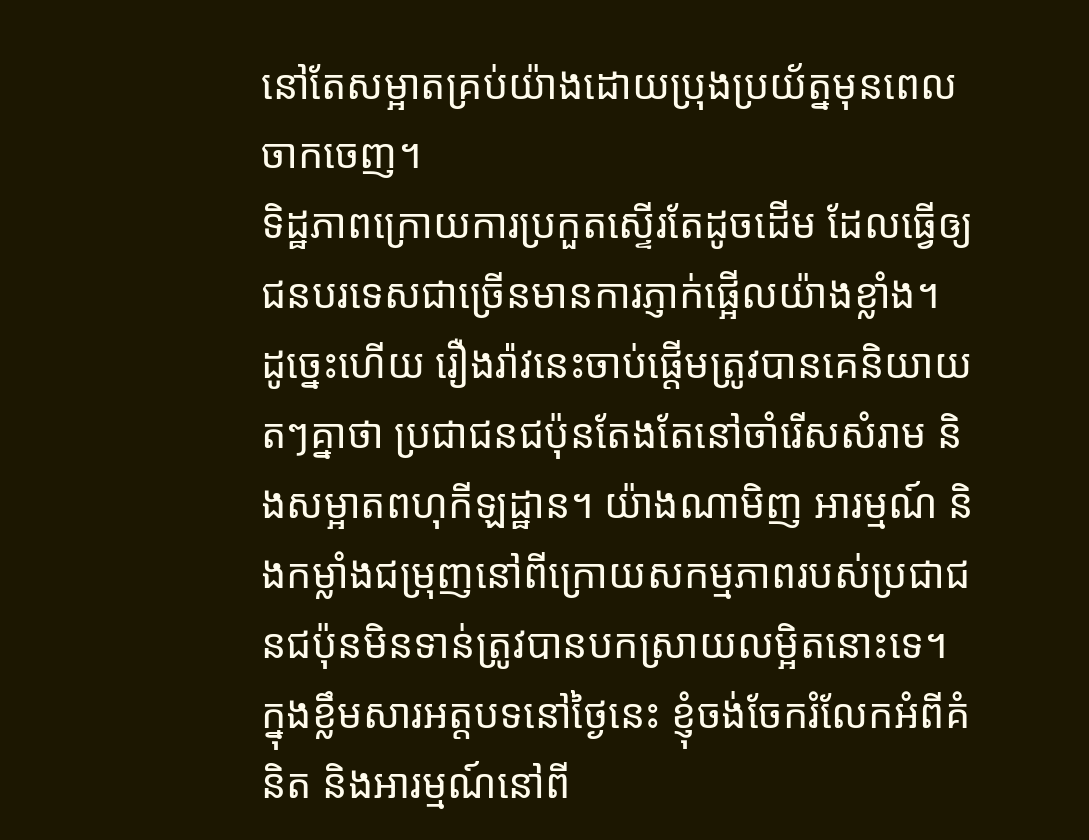នៅតែសម្អាតគ្រប់យ៉ាងដោយប្រុងប្រយ័ត្នមុនពេលចាកចេញ។
ទិដ្ឋភាពក្រោយការប្រកួតស្ទើរតែដូចដើម ដែលធ្វើឲ្យជនបរទេសជាច្រើនមានការភ្ញាក់ផ្អើលយ៉ាងខ្លាំង។
ដូច្នេះហើយ រឿងរ៉ាវនេះចាប់ផ្តើមត្រូវបានគេនិយាយតៗគ្នាថា ប្រជាជនជប៉ុនតែងតែនៅចាំរើសសំរាម និងសម្អាតពហុកីឡដ្ឋាន។ យ៉ាងណាមិញ អារម្មណ៍ និងកម្លាំងជម្រុញនៅពីក្រោយសកម្មភាពរបស់ប្រជាជនជប៉ុនមិនទាន់ត្រូវបានបកស្រាយលម្អិតនោះទេ។
ក្នុងខ្លឹមសារអត្តបទនៅថ្ងៃនេះ ខ្ញុំចង់ចែករំលែកអំពីគំនិត និងអារម្មណ៍នៅពី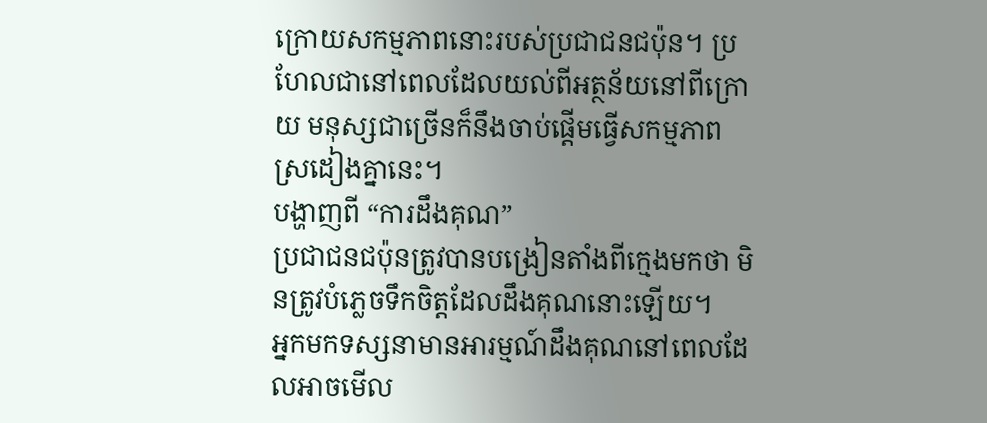ក្រោយសកម្មភាពនោះរបស់ប្រជាជនជប៉ុន។ ប្រហែលជានៅពេលដែលយល់ពីអត្ថន័យនៅពីក្រោយ មនុស្សជាច្រើនក៏នឹងចាប់ផ្តើមធ្វើសកម្មភាពស្រដៀងគ្នានេះ។
បង្ហាញពី “ការដឹងគុណ”
ប្រជាជនជប៉ុនត្រូវបានបង្រៀនតាំងពីក្មេងមកថា មិនត្រូវបំភ្លេចទឹកចិត្តដែលដឹងគុណនោះឡើយ។
អ្នកមកទស្សនាមានអារម្មណ៍ដឹងគុណនៅពេលដែលអាចមើល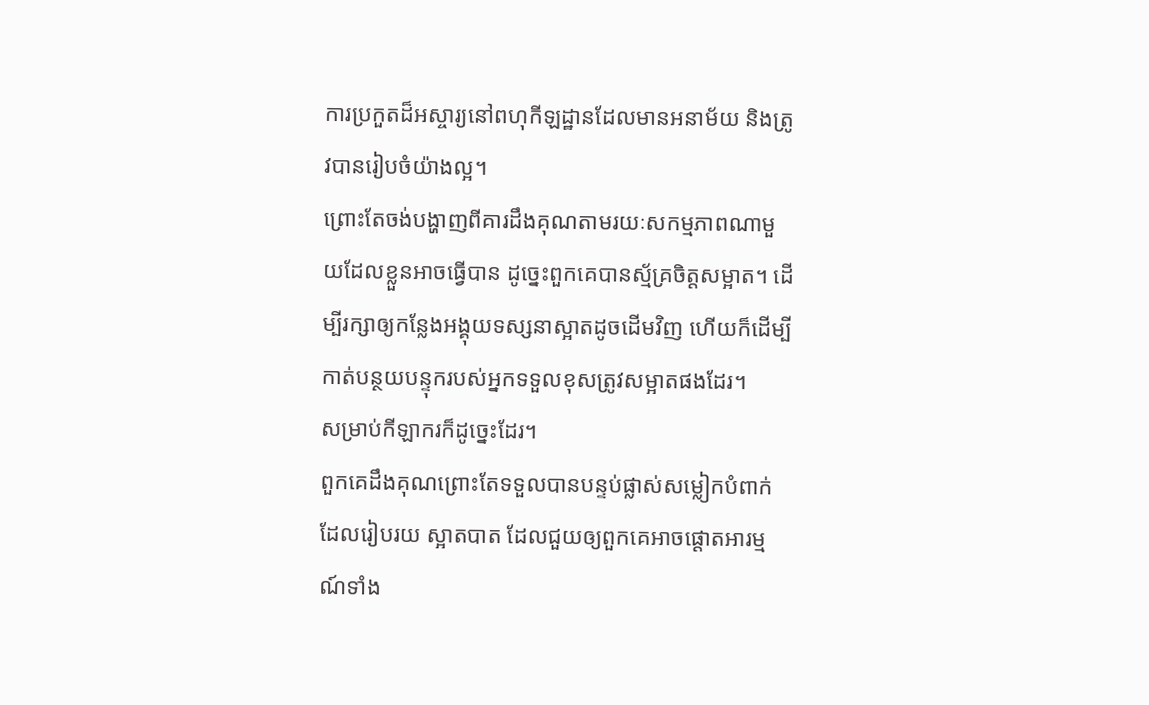ការប្រកួតដ៏អស្ចារ្យនៅពហុកីឡដ្ឋានដែលមានអនាម័យ និងត្រូវបានរៀបចំយ៉ាងល្អ។
ព្រោះតែចង់បង្ហាញពីគារដឹងគុណតាមរយៈសកម្មភាពណាមួយដែលខ្លួនអាចធ្វើបាន ដូច្នេះពួកគេបានស្ម័គ្រចិត្តសម្អាត។ ដើម្បីរក្សាឲ្យកន្លែងអង្គុយទស្សនាស្អាតដូចដើមវិញ ហើយក៏ដើម្បីកាត់បន្ថយបន្ទុករបស់អ្នកទទួលខុសត្រូវសម្អាតផងដែរ។
សម្រាប់កីឡាករក៏ដូច្នេះដែរ។
ពួកគេដឹងគុណព្រោះតែទទួលបានបន្ទប់ផ្លាស់សម្លៀកបំពាក់ដែលរៀបរយ ស្អាតបាត ដែលជួយឲ្យពួកគេអាចផ្តោតអារម្មណ៍ទាំង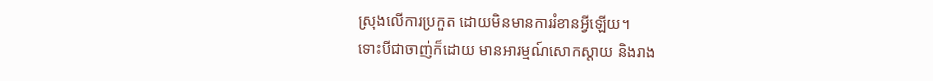ស្រុងលើការប្រកួត ដោយមិនមានការរំខានអ្វីឡើយ។
ទោះបីជាចាញ់ក៏ដោយ មានអារម្មណ៍សោកស្តាយ និងរាង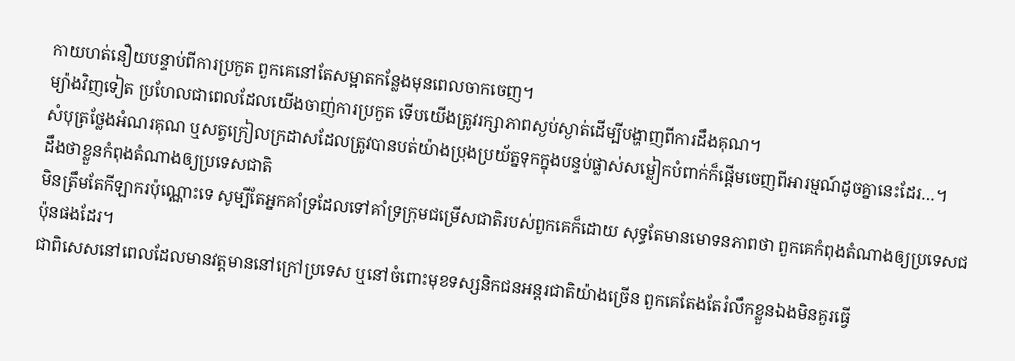កាយហត់នឿយបន្ទាប់ពីការប្រកួត ពួកគេនៅតែសម្អាតកន្លែងមុនពេលចាកចេញ។
ម្យ៉ាងវិញទៀត ប្រហែលជាពេលដែលយើងចាញ់ការប្រកួត ទើបយើងត្រូវរក្សាភាពស្ងប់ស្ងាត់ដើម្បីបង្ហាញពីការដឹងគុណ។
សំបុត្រថ្លែងអំណរគុណ ឬសត្វក្រៀលក្រដាសដែលត្រូវបានបត់យ៉ាងប្រុងប្រយ័ត្នទុកក្នុងបន្ទប់ផ្លាស់សម្លៀកបំពាក់ក៏ផ្តើមចេញពីអារម្មណ៍ដូចគ្នានេះដែរ…។
ដឹងថាខ្លួនកំពុងតំណាងឲ្យប្រទេសជាតិ
មិនត្រឹមតែកីឡាករប៉ុណ្ណោះទេ សូម្បីតែអ្នកគាំទ្រដែលទៅគាំទ្រក្រុមជម្រើសជាតិរបស់ពួកគេក៏ដោយ សុទ្ធតែមានមោទនភាពថា ពួកគេកំពុងតំណាងឲ្យប្រទេសជប៉ុនផងដែរ។
ជាពិសេសនៅពេលដែលមានវត្តមាននៅក្រៅប្រទេស ឬនៅចំពោះមុខទស្សនិកជនអន្តរជាតិយ៉ាងច្រើន ពួកគេតែងតែរំលឹកខ្លួនឯងមិនគួរធ្វើ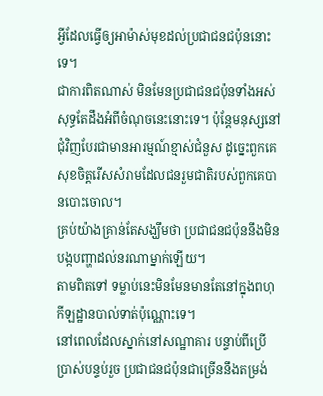អ្វីដែលធ្វើឲ្យអាម៉ាស់មុខដល់ប្រជាជនជប៉ុននោះទេ។
ជាការពិតណាស់ មិនមែនប្រជាជនជប៉ុនទាំងអស់សុទ្ធតែដឹងអំពីចំណុចនេះនោះទេ។ ប៉ុន្តែមនុស្សនៅជុំវិញបែរជាមានអារម្មណ៍ខ្មាស់ជំនួស ដូច្នេះពួកគេសុខចិត្តរើសសំរាមដែលជនរួមជាតិរបស់ពួកគេបានបោះចោល។
គ្រប់យ៉ាងគ្រាន់តែសង្ឃឹមថា ប្រជាជនជប៉ុននឹងមិនបង្កបញ្ហាដល់នរណាម្នាក់ឡើយ។
តាមពិតទៅ ទម្លាប់នេះមិនមែនមានតែនៅក្នុងពហុកីឡដ្ឋានបាល់ទាត់ប៉ុណ្ណោះទេ។
នៅពេលដែលស្នាក់នៅសណ្ឋាគារ បន្ទាប់ពីប្រើប្រាស់បន្ទប់រួច ប្រជាជនជប៉ុនជាច្រើននឹងតម្រង់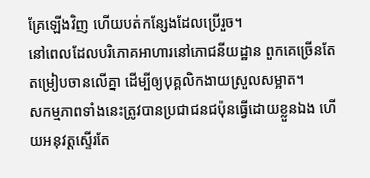គ្រែឡើងវិញ ហើយបត់កន្សែងដែលប្រើរួច។
នៅពេលដែលបរិភោគអាហារនៅភោជនីយដ្ឋាន ពួកគេច្រើនតែតម្រៀបចានលើគ្នា ដើម្បីឲ្យបុគ្គលិកងាយស្រួលសម្អាត។
សកម្មភាពទាំងនេះត្រូវបានប្រជាជនជប៉ុនធ្វើដោយខ្លួនឯង ហើយអនុវត្តស្ទើរតែ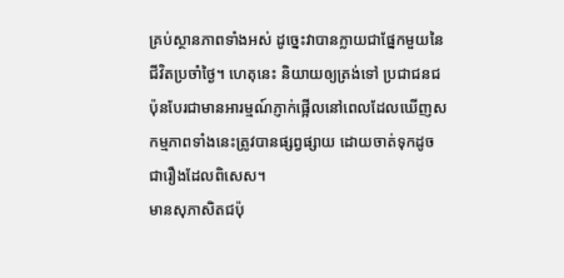គ្រប់ស្ថានភាពទាំងអស់ ដូច្នេះវាបានក្លាយជាផ្នែកមួយនៃជីវិតប្រចាំថ្ងៃ។ ហេតុនេះ និយាយឲ្យត្រង់ទៅ ប្រជាជនជប៉ុនបែរជាមានអារម្មណ៍ភ្ញាក់ផ្អើលនៅពេលដែលឃើញសកម្មភាពទាំងនេះត្រូវបានផ្សព្វផ្សាយ ដោយចាត់ទុកដូចជារឿងដែលពិសេស។
មានសុភាសិតជប៉ុ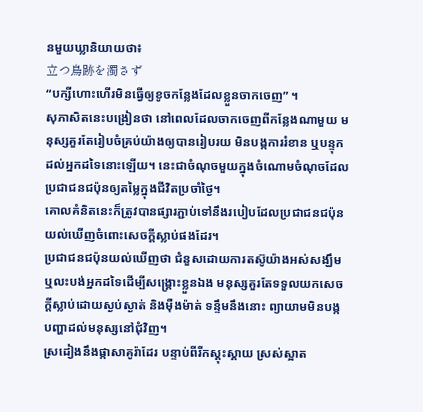នមួយឃ្លានិយាយថា៖
立つ鳥跡を濁さず
“បក្សីហោះហើរមិនធ្វើឲ្យខូចកន្លែងដែលខ្លួនចាកចេញ” ។
សុភាសិតនេះបង្រៀនថា នៅពេលដែលចាកចេញពីកន្លែងណាមួយ មនុស្សគួរតែរៀបចំគ្រប់យ៉ាងឲ្យបានរៀបរយ មិនបង្កការរំខាន ឬបន្ទុកដល់អ្នកដទៃនោះឡើយ។ នេះជាចំណុចមួយក្នុងចំណោមចំណុចដែលប្រជាជនជប៉ុនឲ្យតម្លៃក្នុងជីវិតប្រចាំថ្ងៃ។
គោលគំនិតនេះក៏ត្រូវបានផ្សារភ្ជាប់ទៅនឹងរបៀបដែលប្រជាជនជប៉ុនយល់ឃើញចំពោះសេចក្តីស្លាប់ផងដែរ។
ប្រជាជនជប៉ុនយល់ឃើញថា ជំនួសដោយការតស៊ូយ៉ាងអស់សង្ឃឹម ឬលះបង់អ្នកដទៃដើម្បីសង្គ្រោះខ្លួនឯង មនុស្សគួរតែទទួលយកសេចក្តីស្លាប់ដោយស្ងប់ស្ងាត់ និងម៉ឺងម៉ាត់ ទន្ទឹមនឹងនោះ ព្យាយាមមិនបង្កបញ្ហាដល់មនុស្សនៅជុំវិញ។
ស្រដៀងនឹងផ្កាសាគូរ៉ាដែរ បន្ទាប់ពីរីកស្គុះស្គាយ ស្រស់ស្អាត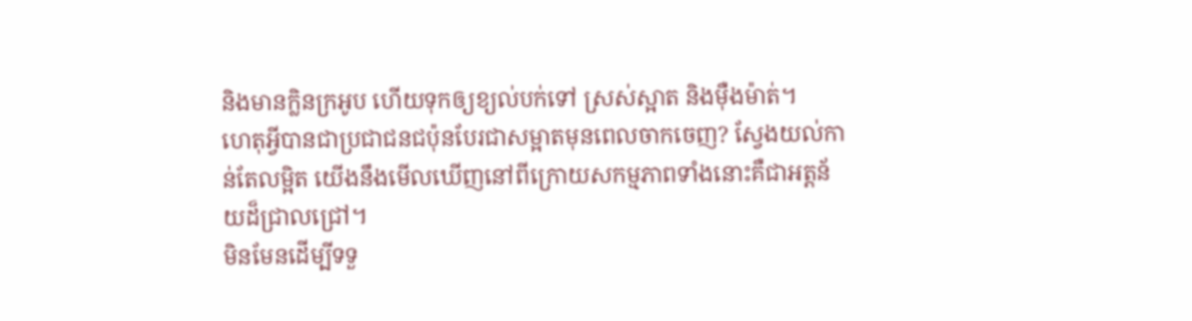និងមានក្លិនក្រអូប ហើយទុកឲ្យខ្យល់បក់ទៅ ស្រស់ស្អាត និងម៉ឺងម៉ាត់។
ហេតុអ្វីបានជាប្រជាជនជប៉ុនបែរជាសម្អាតមុនពេលចាកចេញ? ស្វែងយល់កាន់តែលម្អិត យើងនឹងមើលឃើញនៅពីក្រោយសកម្មភាពទាំងនោះគឺជាអត្តន័យដ៏ជ្រាលជ្រៅ។
មិនមែនដើម្បីទទួ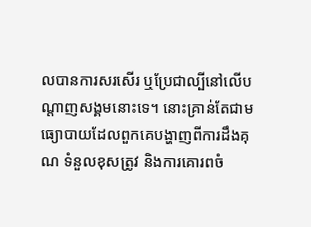លបានការសរសើរ ឬប្រែជាល្បីនៅលើបណ្តាញសង្គមនោះទេ។ នោះគ្រាន់តែជាមធ្យោបាយដែលពួកគេបង្ហាញពីការដឹងគុណ ទំនួលខុសត្រូវ និងការគោរពចំ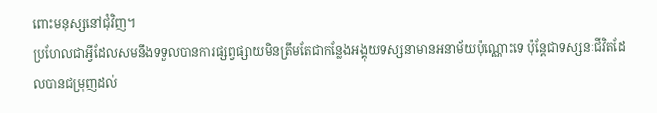ពោះមនុស្សនៅជុំវិញ។
ប្រហែលជាអ្វីដែលសមនឹងទទួលបានការផ្សព្វផ្សាយមិនត្រឹមតែជាកន្លែងអង្គុយទស្សនាមានអនាម័យប៉ុណ្ណោះទេ ប៉ុន្តែជាទស្សនៈជីវិតដែលបានជម្រុញដល់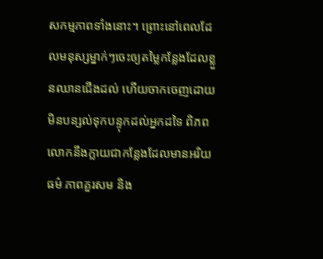សកម្មភាពទាំងនោះ។ ព្រោះនៅពេលដែលមនុស្សម្នាក់ៗចេះឲ្យតម្លៃកន្លែងដែលខ្លួនឈានជើងដល់ ហើយចាកចេញដោយមិនបន្សល់ទុកបន្ទុកដល់អ្នកដទៃ ពិភពលោកនឹងក្លាយជាកន្លែងដែលមានអរិយធម៌ ភាពគួរសម និង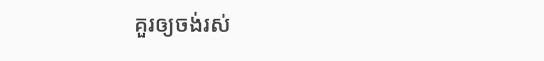គួរឲ្យចង់រស់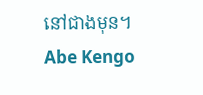នៅជាងមុន។
Abe Kengo